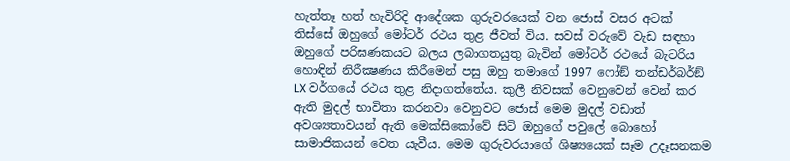හැත්තෑ හත් හැවිරිදි ආදේශක ගුරුවරයෙක් වන ජොස් වසර අටක් තිස්සේ ඔහුගේ මෝටර් රථය තුළ ජීවත් විය. සවස් වරුවේ වැඩ සඳහා ඔහුගේ පරිඝණකයට බලය ලබාගතයුතු බැවින් මෝටර් රථයේ බැටරිය හොඳින් නිරීක්‍ෂණය කිරීමෙන් පසු ඔහු තමාගේ 1997 ෆෝඞ් තන්ඩර්බර්ඞ් LX වර්ගයේ රථය තුළ නිදාගත්තේය. කුලී නිවසක් වෙනුවෙන් වෙන් කර ඇති මුදල් භාවිතා කරනවා වෙනුවට ජොස් මෙම මුදල් වඩාත් අවශ්‍යතාවයන් ඇති මෙක්සිකෝවේ සිටි ඔහුගේ පවුලේ බොහෝ සාමාජිකයන් වෙත යැවීය. මෙම ගුරුවරයාගේ ශිෂ්‍යයෙක් සෑම උදෑසනකම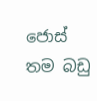ජොස් තම බඩු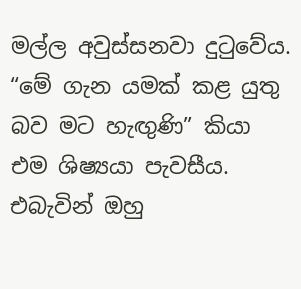මල්ල අවුස්සනවා දුටුවේය. “මේ ගැන යමක් කළ යුතු බව මට හැඟුණි” කියා එම ශිෂ්‍යයා පැවසීය. එබැවින් ඔහු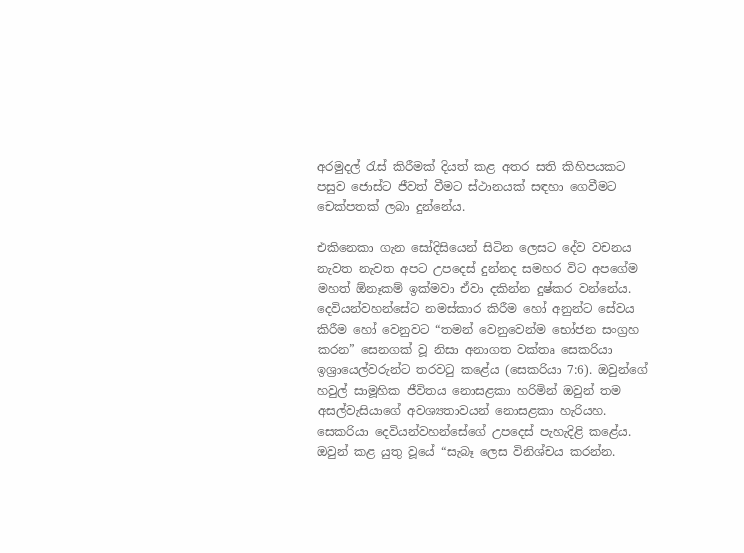අරමුදල් රැස් කිරීමක් දියත් කළ අතර සති කිහිපයකට පසුව ජොස්ට ජීවත් වීමට ස්ථානයක් සඳහා ගෙවීමට චෙක්පතක් ලබා දුන්නේය.

එකිනෙකා ගැන සෝදිසියෙන් සිටින ලෙසට දේව වචනය නැවත නැවත අපට උපදෙස් දුන්නද සමහර විට අපගේම මහත් ඕනෑකම් ඉක්මවා ඒවා දකින්න දුෂ්කර වන්නේය. දෙවියන්වහන්සේට නමස්කාර කිරීම හෝ අනුන්ට සේවය කිරීම හෝ වෙනුවට “තමන් වෙනුවෙන්ම භෝජන සංග්‍රහ කරන” සෙනගක් වූ නිසා අනාගත වක්තෘ සෙකරියා ඉශ්‍රායෙල්වරුන්ට තරවටු කළේය (සෙකරියා 7:6). ඔවුන්ගේ හවුල් සාමූහික ජීවිතය නොසළකා හරිමින් ඔවුන් තම අසල්වැසියාගේ අවශ්‍යතාවයන් නොසළකා හැරියහ. සෙකරියා දෙවියන්වහන්සේගේ උපදෙස් පැහැදිළි කළේය. ඔවුන් කළ යුතු වූයේ “සැබෑ ලෙස විනිශ්චය කරන්න.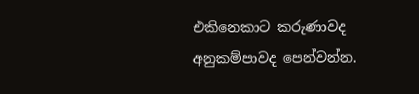එකිනෙකාට කරුණාවද අනුකම්පාවද පෙන්වන්න.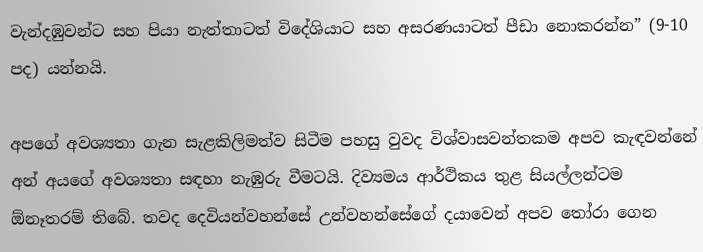වැන්දඹුවන්ට සහ පියා නැත්තාටත් විදේශියාට සහ අසරණයාටත් පීඩා නොකරන්න” (9-10 පද) යන්නයි.

අපගේ අවශ්‍යතා ගැන සැළකිලිමත්ව සිටීම පහසු වුවද විශ්වාසවන්තකම අපව කැඳවන්නේ අන් අයගේ අවශ්‍යතා සඳහා නැඹුරු වීමටයි. දිව්‍යමය ආර්ථිකය තුළ සියල්ලන්ටම ඕනෑතරම් තිබේ. තවද දෙවියන්වහන්සේ උන්වහන්සේගේ දයාවෙන් අපව තෝරා ගෙන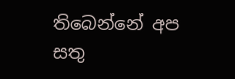තිබෙන්නේ අප සතු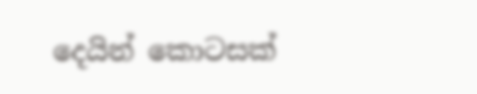දෙයින් කොටසක්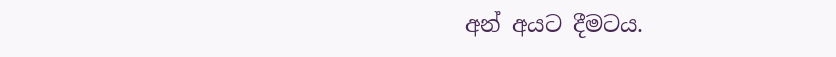අන් අයට දීමටය.